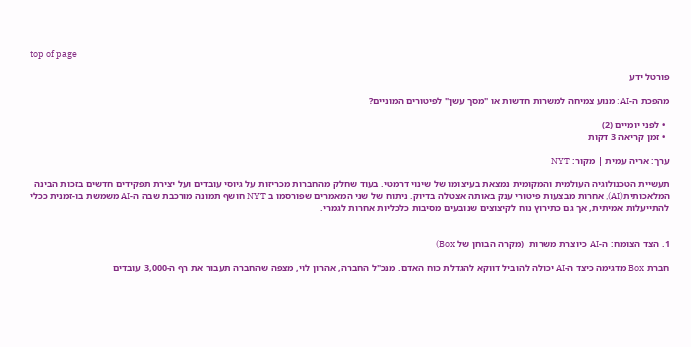top of page

פורטל ידע

מהפכת ה-AI: מנוע צמיחה למשרות חדשות או "מסך עשן" לפיטורים המוניים?

  • לפני יומיים (2)
  • זמן קריאה 3 דקות

ערך: אריה עמית | מקור: NYT

תעשיית הטכנולוגיה העולמית והמקומית נמצאת בעיצומו של שינוי דרמטי. בעוד שחלק מהחברות מכריזות על גיוסי עובדים ועל יצירת תפקידים חדשים בזכות הבינה המלאכותית(AI), אחרות מבצעות פיטורי ענק באותה אצטלה בדיוק. ניתוח של שני המאמרים שפורסמו ב NYT חושף תמונה מורכבת שבה ה-AI משמשת בו-זמנית ככלי להתייעלות אמיתית, אך גם כתירוץ נוח לקיצוצים שנובעים מסיבות כלכליות אחרות לגמרי.


1. הצד הצומח: ה-AI  כיוצרת משרות  (מקרה הבוחן של Box)

חברת Box מדגימה כיצד ה-AI יכולה להוביל דווקא להגדלת כוח האדם. מנכ"ל החברה, אהרון לוי, מצפה שהחברה תעבור את רף ה-3,000 עובדים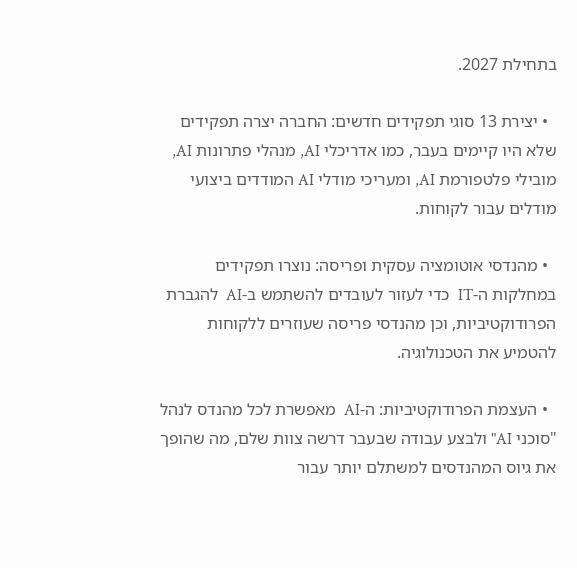בתחילת 2027.

  • יצירת 13 סוגי תפקידים חדשים: החברה יצרה תפקידים שלא היו קיימים בעבר, כמו אדריכלי AI, מנהלי פתרונות AI, מובילי פלטפורמת AI, ומעריכי מודלי AI המודדים ביצועי מודלים עבור לקוחות.

  • מהנדסי אוטומציה עסקית ופריסה: נוצרו תפקידים במחלקות ה-IT  כדי לעזור לעובדים להשתמש ב-AI  להגברת הפרודוקטיביות, וכן מהנדסי פריסה שעוזרים ללקוחות להטמיע את הטכנולוגיה.

  • העצמת הפרודוקטיביות: ה-AI  מאפשרת לכל מהנדס לנהל "סוכני AI" ולבצע עבודה שבעבר דרשה צוות שלם, מה שהופך את גיוס המהנדסים למשתלם יותר עבור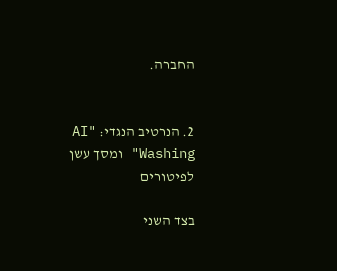החברה.


2. הנרטיב הנגדי: "AI Washing" ומסך עשן לפיטורים

בצד השני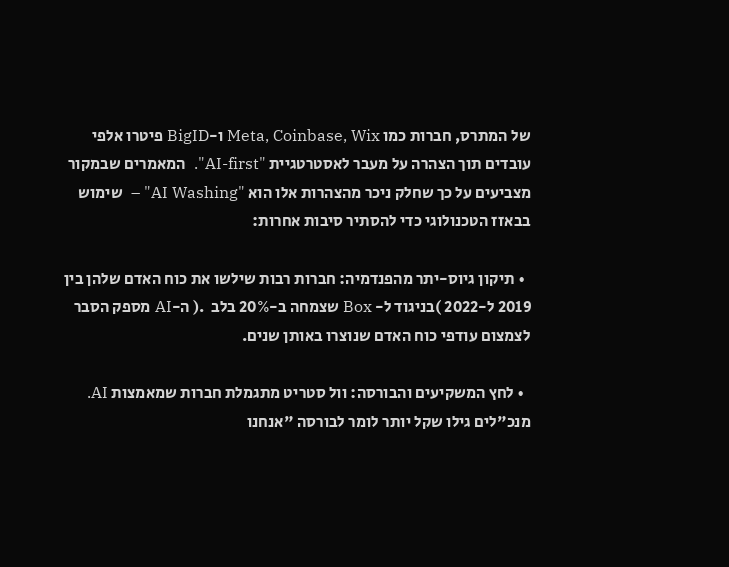של המתרס, חברות כמו Meta, Coinbase, Wix ו-BigID פיטרו אלפי עובדים תוך הצהרה על מעבר לאסטרטגיית "AI-first".  המאמרים שבמקור מצביעים על כך שחלק ניכר מהצהרות אלו הוא "AI Washing" –  שימוש בבאזז הטכנולוגי כדי להסתיר סיבות אחרות:

  • תיקון גיוס-יתר מהפנדמיה: חברות רבות שילשו את כוח האדם שלהן בין 2019 ל-2022 )בניגוד ל- Box שצמחה ב-20% בלב  .( ה-AI מספק הסבר לצמצום עודפי כוח האדם שנוצרו באותן שנים.

  • לחץ המשקיעים והבורסה: וול סטריט מתגמלת חברות שמאמצות AI. מנכ"לים גילו שקל יותר לומר לבורסה "אנחנו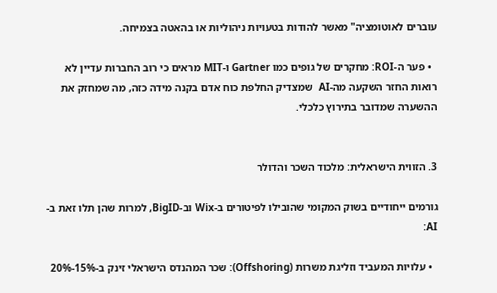עוברים לאוטומציה" מאשר להודות בטעויות ניהוליות או בהאטה בצמיחה.

  • פער ה-ROI: מחקרים של גופים כמו Gartner ו-MIT מראים כי רוב החברות עדיין לא רואות החזר השקעה מה-AI  שמצדיק החלפת כוח אדם בקנה מידה כזה, מה שמחזק את ההשערה שמדובר בתירוץ כלכלי.


3. הזווית הישראלית: מלכוד השכר והדולר

גורמים ייחודיים בשוק המקומי שהובילו לפיטורים ב-Wix וב-BigID, למרות שהן תלו זאת ב-AI:

  • עלויות המעביד וזליגת משרות (Offshoring): שכר המהנדס הישראלי זינק ב-15%-20%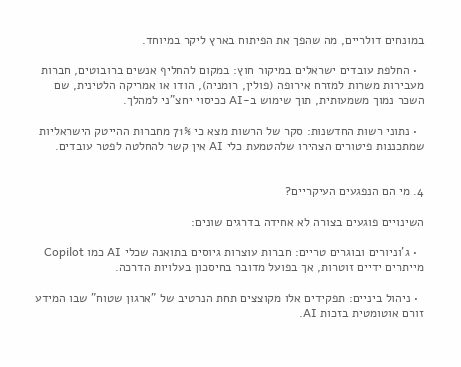במונחים דולריים, מה שהפך את הפיתוח בארץ ליקר במיוחד.

  • החלפת עובדים ישראלים במיקור חוץ: במקום להחליף אנשים ברובוטים, חברות מעבירות משרות למזרח אירופה (פולין, רומניה), הודו או אמריקה הלטינית, שם השכר נמוך משמעותית, תוך שימוש ב-AI ככיסוי יחצ"ני למהלך.

  • נתוני רשות החדשנות: סקר של הרשות מצא כי 71% מחברות ההייטק הישראליות שמתכננות פיטורים הצהירו שלהטמעת כלי AI אין קשר להחלטה לפטר עובדים.


4. מי הם הנפגעים העיקריים?

השינויים פוגעים בצורה לא אחידה בדרגים שונים:

  • ג'וניורים ובוגרים טריים: חברות עוצרות גיוסים בתואנה שכלי AI כמו Copilot מייתרים ידיים זוטרות, אך בפועל מדובר בחיסכון בעלויות הדרכה.

  • ניהול ביניים: תפקידים אלו מקוצצים תחת הנרטיב של "ארגון שטוח" שבו המידע זורם אוטומטית בזכות AI.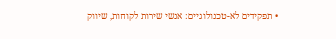• תפקידים לא-טכנולוגיים: אנשי שירות לקוחות, שיווק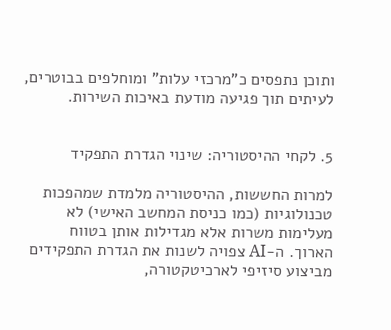ותוכן נתפסים כ"מרכזי עלות" ומוחלפים בבוטרים, לעיתים תוך פגיעה מודעת באיכות השירות.


5. לקחי ההיסטוריה: שינוי הגדרת התפקיד

למרות החששות, ההיסטוריה מלמדת שמהפכות טכנולוגיות (כמו כניסת המחשב האישי) לא מעלימות משרות אלא מגדילות אותן בטווח הארוך. ה-AI צפויה לשנות את הגדרת התפקידים מביצוע סיזיפי לארכיטקטורה,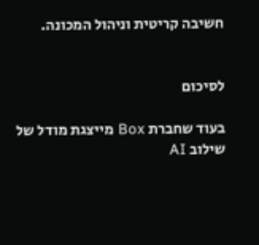חשיבה קריטית וניהול המכונה.


לסיכום

בעוד שחברת Box מייצגת מודל של שילוב AI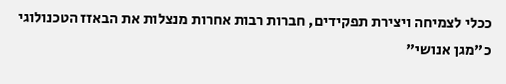ככלי לצמיחה ויצירת תפקידים, חברות רבות אחרות מנצלות את הבאזז הטכנולוגי כ"מגן אנושי"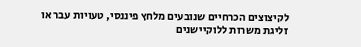לקיצוצים הכרחיים שנובעים מלחץ פיננסי, טעויות עבר או זליגת משרות ללוקיישנים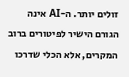זולים יותר. ה-AI אינה הגורם הישיר לפיטורים ברוב המקרים, אלא הכלי שדרכו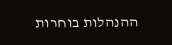ההנהלות בוחרות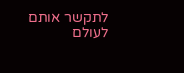לתקשר אותם לעולם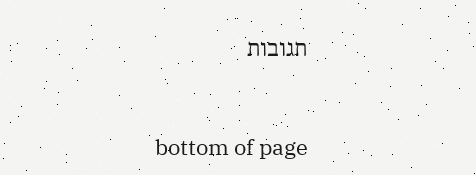תגובות


bottom of page